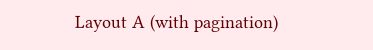Layout A (with pagination)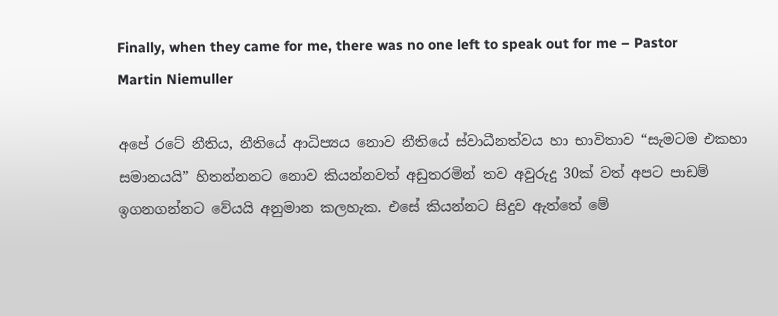Finally, when they came for me, there was no one left to speak out for me – Pastor Martin Niemuller

අපේ රටේ නීතිය, නීතියේ ආධිප්‍යය නොව නීතියේ ස්වාධීනත්වය හා භාවිතාව “සැමටම එකහා සමානයයි” හිතන්නනට නොව කියන්නවත් අඩුතරමින් තව අවුරුදු 30ක් වත් අපට පාඩම් ඉගනගන්නට වේයයි අනුමාන කලහැක. එසේ කියන්නට සිදුව ඇත්තේ මේ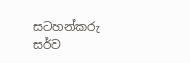සටහන්කරු සර්ව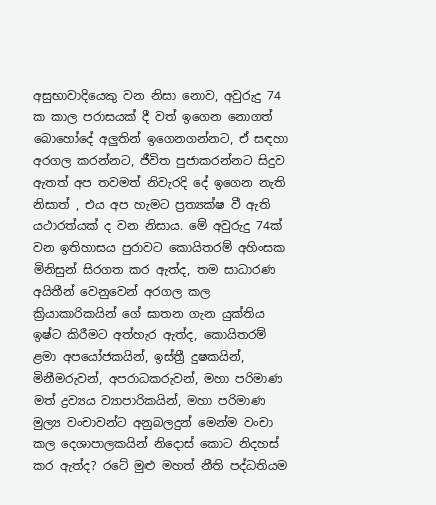අසුභාවාදියෙකු වන නිසා නොව, අවුරුදු 74 ක කාල පරාසයක් දී වත් ඉගෙන නොගත් බොහෝදේ අලුතින් ඉගෙනගන්නට, ඒ සඳහා අරගල කරන්නට, ජීවිත පුජාකරන්නට සිදුව ඇතත් අප තවමත් නිවැරදි දේ ඉගෙන නැති නිසාත් , එය අප හැමට ප්‍රත්‍යක්ෂ වී ඇති යථාරත්යක් ද වන නිසාය. මේ අවුරුදු 74ක් වන ඉතිහාසය පුරාවට කොයිතරම් අහිංසක මිනිසුන් සිරගත කර ඇත්ද, තම සාධාරණ අයිතීන් වෙනුවෙන් අරගල කල ක්‍රියාකාරිකයින් ගේ ඝාතන ගැන යුක්තිය ඉෂ්ට කිරීමට අත්හැර ඇත්ද, කොයිතරම් ළමා අපයෝජකයින්, ඉස්ත්‍රී දුෂකයින්, මිනීමරුවන්, අපරාධකරුවන්, මහා පරිමාණ මත් ද්‍රව්‍යය ව්‍යාපාරිකයින්, මහා පරිමාණ මුල්‍ය වංචාවන්ට අනුබලදුන් මෙන්ම වංචා කල දෙශාපාලකයින් නිදොස් කොට නිදහස් කර ඇත්ද? රටේ මුළු මහත් නීති පද්ධතියම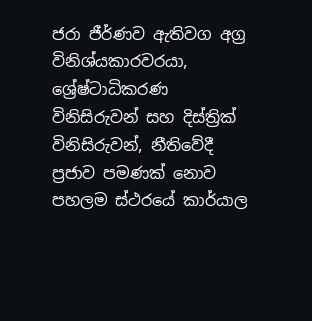ජරා ජීර්ණව ඇතිවග අග්‍ර විනිශ්යකාරවරයා, ශ්‍රේෂ්ටාධිකරණ විනිසිරුවන් සහ දිස්ත්‍රික් විනිසිරුවන්, නීතිවේදී ප්‍රජාව පමණක් නොව පහලම ස්ථරයේ කාර්යාල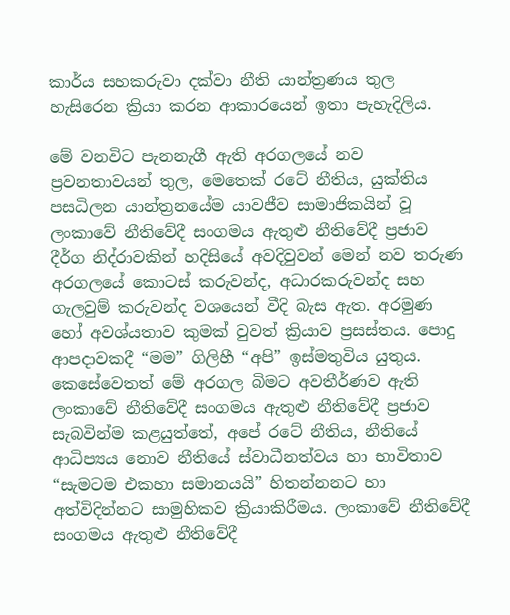කාර්ය සහකරුවා දක්වා නීති යාන්ත්‍රණය තුල හැසිරෙන ක්‍රියා කරන ආකාරයෙන් ඉතා පැහැදිලිය.

මේ වනවිට පැනනැගී ඇති අරගලයේ නව ප්‍රවනතාවයන් තුල, මෙතෙක් රටේ නීතිය, යුක්තිය පසධිලන යාන්ත්‍රනයේම යාවජීව සාමාජිකයින් වූ ලංකාවේ නීතිවේදී සංගමය ඇතුළු නීතිවේදී ප්‍රජාව දීර්ග නිද්රාවකින් හදිසියේ අවදිවුවන් මෙන් නව තරුණ අරගලයේ කොටස් කරුවන්ද, අධාරකරුවන්ද සහ ගැලවුම් කරුවන්ද වශයෙන් වීදි බැස ඇත. අරමුණ හෝ අවශ්යතාව කුමක් වුවත් ක්‍රියාව ප්‍රසස්තය. පොදු ආපදාවකදී “මම” ගිලිහී “අපි” ඉස්මතුවිය යුතුය. කෙසේවෙතත් මේ අරගල බිමට අවතීර්ණව ඇති ලංකාවේ නීතිවේදී සංගමය ඇතුළු නීතිවේදී ප්‍රජාව සැබවින්ම කළයුත්තේ, අපේ රටේ නීතිය, නීතියේ ආධිප්‍යය නොව නීතියේ ස්වාධීනත්වය හා භාවිතාව “සැමටම එකහා සමානයයි” හිතන්නනට හා අත්විදින්නට සාමුහිකව ක්‍රියාකිරීමය. ලංකාවේ නීතිවේදී සංගමය ඇතුළු නීතිවේදී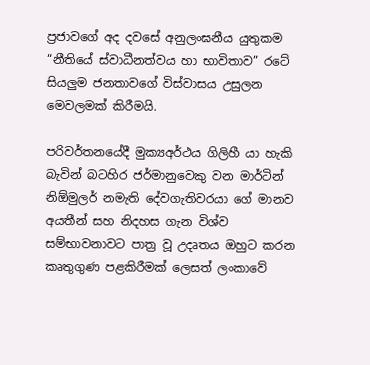ප්‍රජාවගේ අද දවසේ අනුලංඝනීය යුතුකම “නීතියේ ස්වාධීනත්වය හා භාවිතාව” රටේ සියලුම ජනතාවගේ විස්වාසය උසුලන මෙවලමක් කිරීමයි.

පරිවර්තනයේදී මුක්‍යඅර්ථය ගිලිහී යා හැකි බැවින් බටහිර ජර්මානුවෙකු වන මාර්ටින් නිඕමුලර් නමැති දේවගැතිවරයා ගේ මානව අයතීන් සහ නිදහස ගැන විශ්ව සම්භාවනාවට පාත්‍ර වූ උදෘතය ඔහුට කරන කෘතුගුණ පළකිරීමක් ලෙසත් ලංකාවේ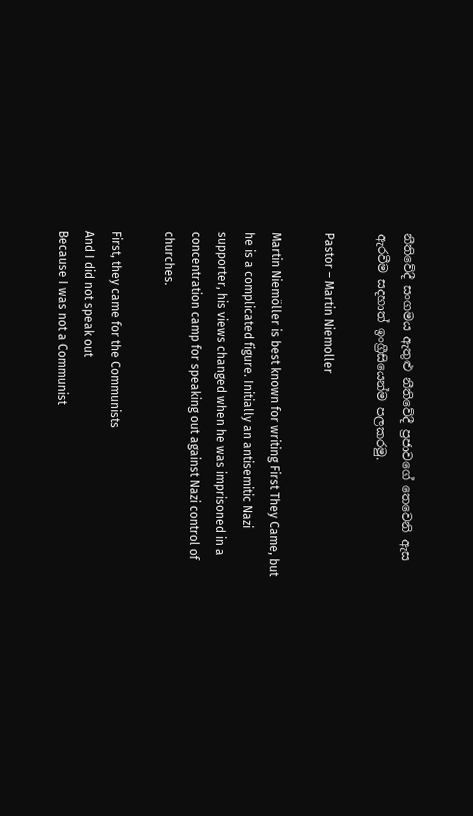නීතිවේදී සංගමය ඇතුළු නීතිවේදී ප්‍රජාවගේ තෙවෙනි ඇස ඇරවීම සදහාත් ඉංග්‍රීසියෙන්ම පලකරමු.

Pastor – Martin Niemoller

Martin Niemöller is best known for writing First They Came, but he is a complicated figure. Initially an antisemitic Nazi supporter, his views changed when he was imprisoned in a concentration camp for speaking out against Nazi control of churches.

First, they came for the Communists
And I did not speak out
Because I was not a Communist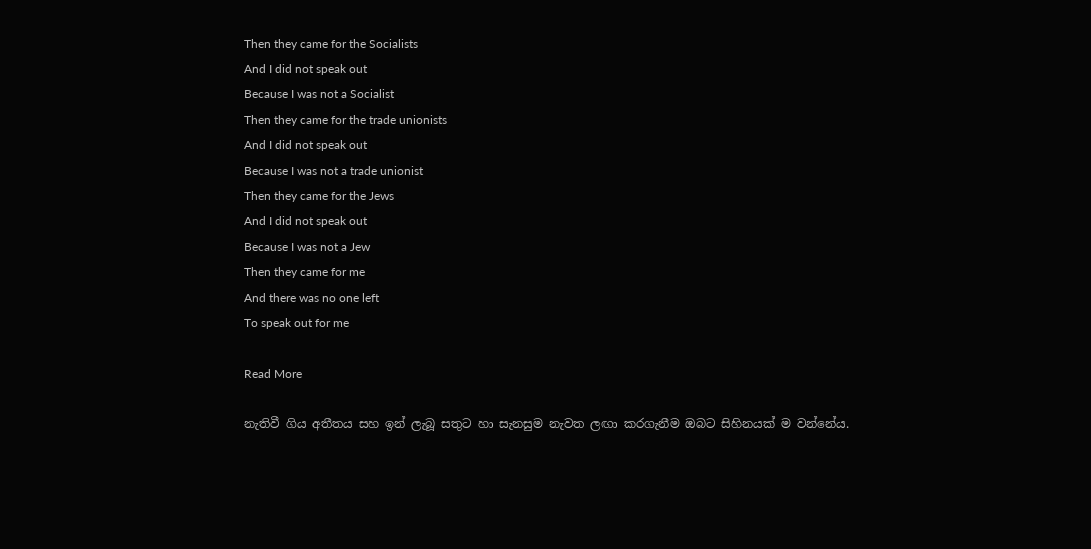Then they came for the Socialists
And I did not speak out
Because I was not a Socialist
Then they came for the trade unionists
And I did not speak out
Because I was not a trade unionist
Then they came for the Jews
And I did not speak out
Because I was not a Jew
Then they came for me
And there was no one left
To speak out for me

Read More

නැතිවී ගිය අතීතය සහ ඉන් ලැබූ සතුට හා සැනසුම නැවත ලඟා කරගැනීම ඔබට සිහිනයක් ම වන්නේය.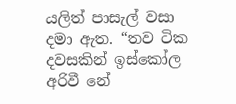යලිත් පාසැල් වසා දමා ඇත. “තව ටික දවසකින් ඉස්කෝල අරිවී නේ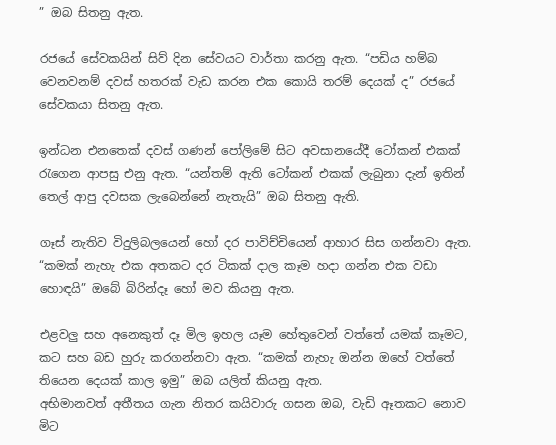” ඔබ සිතනු ඇත.

රජයේ සේවකයින් සිව් දින සේවයට වාර්තා කරනු ඇත. “පඩිය හම්බ වෙනවනම් දවස් හතරක් වැඩ කරන එක කොයි තරම් දෙයක් ද” රජයේ සේවකයා සිතනු ඇත.

ඉන්ධන එනතෙක් දවස් ගණන් පෝලිමේ සිට අවසානයේදී ටෝකන් එකක් රැගෙන ආපසු එනු ඇත. “යන්තම් ඇති ටෝකන් එකක් ලැබුනා දැන් ඉතින් තෙල් ආපු දවසක ලැබෙන්නේ නැතැයි” ඔබ සිතනු ඇති.

ගෑස් නැතිව විදුලිබලයෙන් හෝ දර පාවිච්චියෙන් ආහාර සිස ගන්නවා ඇත. “කමක් නැහැ එක අතකට දර ටිකක් දාල කෑම හදා ගන්න එක වඩා හොඳයි” ඔබේ බිරින්දෑ හෝ මව කියනු ඇත.

එළවලු සහ අනෙකුත් දෑ මිල ඉහල යෑම හේතුවෙන් වත්තේ යමක් කෑමට, කට සහ බඩ හුරු කරගන්නවා ඇත. “කමක් නැහැ ඔන්න ඔහේ වත්තේ තියෙන දෙයක් කාල ඉමු” ඔබ යලිත් කියනු ඇත.
අභිමානවත් අතීතය ගැන නිතර කයිවාරු ගසන ඔබ, වැඩි ඈතකට නොව මිට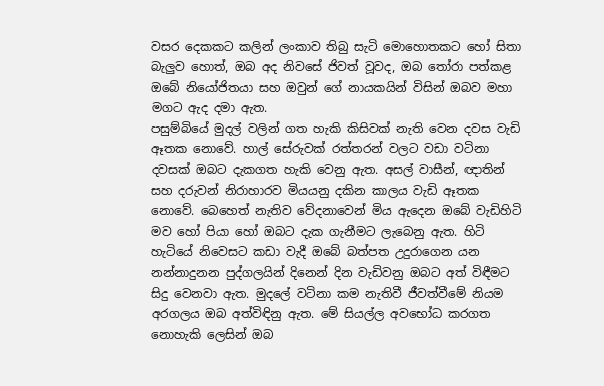වසර දෙකකට කලින් ලංකාව තිබු සැටි මොහොතකට හෝ සිතා බැලුව හොත්, ඔබ අද නිවසේ ජිවත් වූවද, ඔබ තෝරා පත්කළ ඔබේ නියෝජිතයා සහ ඔවුන් ගේ නායකයින් විසින් ඔබව මහා මගට ඇද දමා ඇත.
පසුම්බියේ මුදල් වලින් ගත හැකි කිසිවක් නැති වෙන දවස වැඩි ඈතක නොවේ. හාල් සේරුවක් රත්තරන් වලට වඩා වටිනා දවසක් ඔබට දැකගත හැකි වෙනු ඇත. අසල් වාසීන්, ඥාතින් සහ දරුවන් නිරාහාරව මියයනු දකින කාලය වැඩි ඈතක නොවේ. බෙහෙත් නැතිව වේදනාවෙන් මිය ඇදෙන ඔබේ වැඩිහිටි මව හෝ පියා හෝ ඔබට දැක ගැනීමට ලැබෙනු ඇත. හිටි හැටියේ නිවෙසට කඩා වැදී ඔබේ බත්පත උදුරාගෙන යන නන්නාදුනන පුද්ගලයින් දිනෙන් දින වැඩිවනු ඔබට අත් විඳීමට සිදු වෙනවා ඇත. මුදලේ වටිනා කම නැතිවී ජීවත්වීමේ නියම අරගලය ඔබ අත්විඳිනු ඇත. මේ සියල්ල අවභෝධ කරගත නොහැකි ලෙසින් ඔබ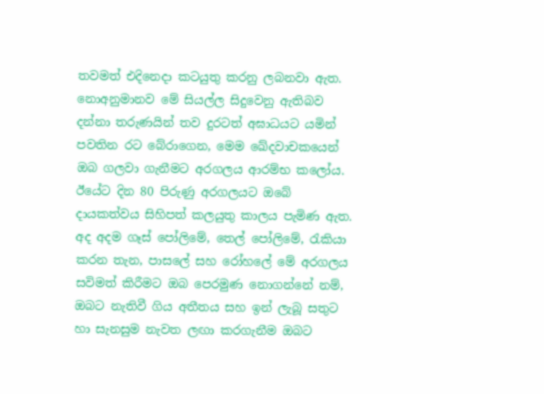තවමත් එදිනෙදා කටයුතු කරනු ලබනවා ඇත.
නොඅනුමානව මේ සියල්ල සිදුවෙනු ඇතිබව දන්නා තරුණයින් තව දුරටත් අඝාධයට යමින් පවතින රට බේරාගෙන, මෙම ඛේදවාචකයෙන් ඔබ ගලවා ගැනීමට අරගලය ආරම්භ කලෝය. ඊයේට දින 80 පිරුණු අරගලයට ඔබේ දායකත්වය සිහිපත් කලයුතු කාලය පැමිණ ඇත.
අද අදම ගෑස් පෝලිමේ, තෙල් පෝලිමේ, රැකියා කරන තැන, පාසලේ සහ රෝහලේ මේ අරගලය සවිමත් කිරීමට ඔබ පෙරමුණ නොගන්නේ නම්, ඔබට නැතිවී ගිය අතීතය සහ ඉන් ලැබූ සතුට හා සැනසුම නැවත ලඟා කරගැනීම ඔබට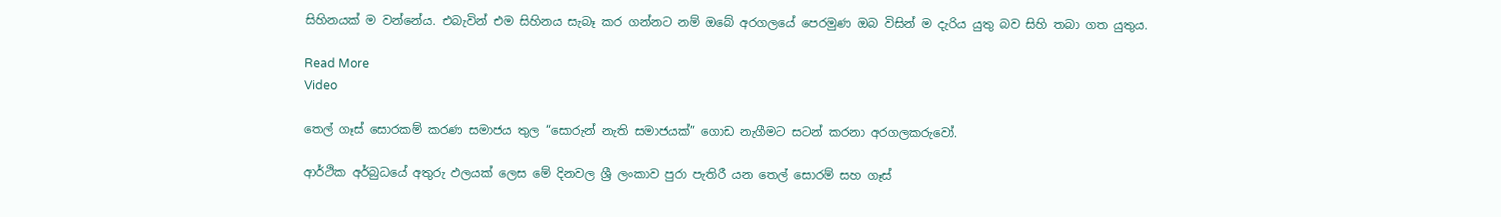සිහිනයක් ම වන්නේය. එබැවින් එම සිහිනය සැබෑ කර ගන්නට නම් ඔබේ අරගලයේ පෙරමුණ ඔබ විසින් ම දැරිය යුතු බව සිහි තබා ගත යුතුය.

Read More
Video

තෙල් ගෑස් සොරකම් කරණ සමාජය තුල “සොරුන් නැති සමාජයක්” ගොඩ නැගීමට සටන් කරනා අරගලකරුවෝ.

ආර්ථික අර්බුධයේ අතුරු ඵලයක් ලෙස මේ දිනවල ශ්‍රී ලංකාව පුරා පැතිරී යන තෙල් සොරම් සහ ගෑස්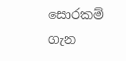සොරකම් ගැන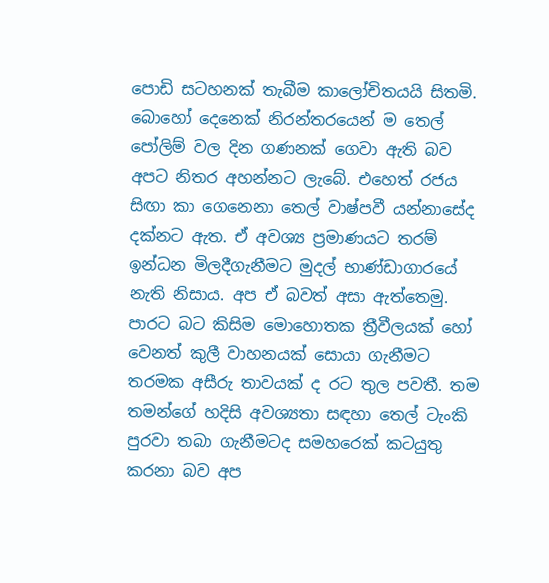පොඩි සටහනක් තැබීම කාලෝචිතයයි සිතමි. බොහෝ දෙනෙක් නිරන්තරයෙන් ම තෙල් පෝලිම් වල දින ගණනක් ගෙවා ඇති බව අපට නිතර අහන්නට ලැබේ. එහෙත් රජය සිඟා කා ගෙනෙනා තෙල් වාෂ්පවී යන්නාසේද දක්නට ඇත. ඒ අවශ්‍ය ප්‍රමාණයට තරම් ඉන්ධන මිලදීගැනීමට මුදල් භාණ්ඩාගාරයේ නැති නිසාය. අප ඒ බවත් අසා ඇත්තෙමු.
පාරට බට කිසිම මොහොතක ත්‍රීවීලයක් හෝ වෙනත් කුලී වාහනයක් සොයා ගැනීමට තරමක අසීරු තාවයක් ද රට තුල පවතී. තම තමන්ගේ හදිසි අවශ්‍යතා සඳහා තෙල් ටැංකි පුරවා තබා ගැනීමටද සමහරෙක් කටයුතු කරනා බව අප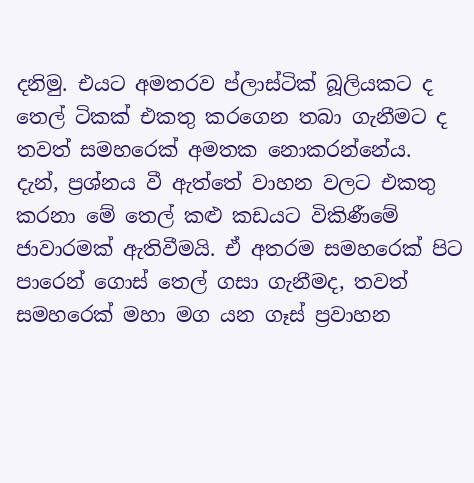දනිමු. එයට අමතරව ප්ලාස්ටික් බූලියකට ද තෙල් ටිකක් එකතු කරගෙන තබා ගැනීමට ද තවත් සමහරෙක් අමතක නොකරන්නේය.
දැන්, ප්‍රශ්නය වී ඇත්තේ වාහන වලට එකතු කරනා මේ තෙල් කළු කඩයට විකිණීමේ ජාවාරමක් ඇතිවීමයි. ඒ අතරම සමහරෙක් පිට පාරෙන් ගොස් තෙල් ගසා ගැනීමද, තවත් සමහරෙක් මහා මග යන ගෑස් ප්‍රවාහන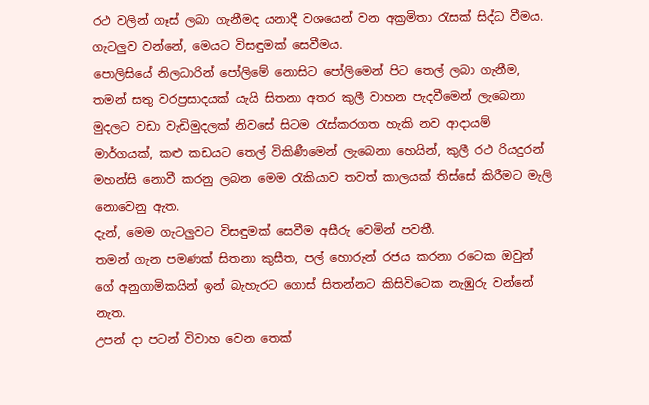රථ වලින් ගෑස් ලබා ගැනීමද යනාදී වශයෙන් වන අක්‍රමිතා රැසක් සිද්ධ වීමය.
ගැටලුව වන්නේ, මෙයට විසඳුමක් සෙවීමය.
පොලිසියේ නිලධාරින් පෝලිමේ නොසිට පෝලිමෙන් පිට තෙල් ලබා ගැනීම, තමන් සතු වරප්‍රසාදයක් යැයි සිතනා අතර කුලී වාහන පැදවීමෙන් ලැබෙනා මුදලට වඩා වැඩිමුදලක් නිවසේ සිටම රැස්කරගත හැකි නව ආදායම් මාර්ගයක්, කළු කඩයට තෙල් විකිණීමෙන් ලැබෙනා හෙයින්, කුලී රථ රියදුරන් මහන්සි නොවී කරනු ලබන මෙම රැකියාව තවත් කාලයක් තිස්සේ කිරීමට මැලි නොවෙනු ඇත.
දැන්, මෙම ගැටලුවට විසඳුමක් සෙවීම අසීරු වෙමින් පවතී.
තමන් ගැන පමණක් සිතනා කුසීත, පල් හොරුන් රජය කරනා රටෙක ඔවුන් ගේ අනුගාමිකයින් ඉන් බැහැරට ගොස් සිතන්නට කිසිවිටෙක නැඹුරු වන්නේ නැත.
උපන් දා පටන් විවාහ වෙන තෙක්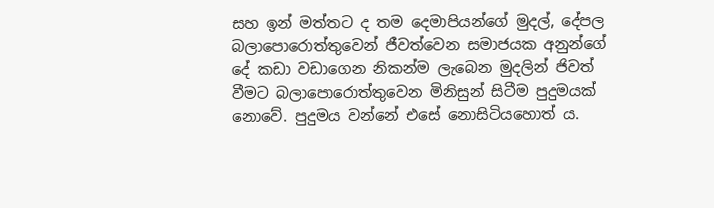සහ ඉන් මත්තට ද තම දෙමාපියන්ගේ මුදල්, දේපල බලාපොරොත්තුවෙන් ජීවත්වෙන සමාජයක අනුන්ගේ දේ කඩා වඩාගෙන නිකන්ම ලැබෙන මුදලින් ජිවත් වීමට බලාපොරොත්තුවෙන මිනිසුන් සිටීම පුදුමයක් නොවේ. පුදුමය වන්නේ එසේ නොසිටියහොත් ය.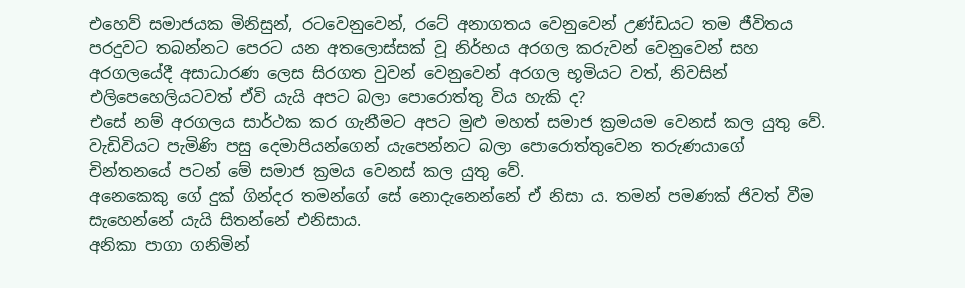එහෙව් සමාජයක මිනිසුන්, රටවෙනුවෙන්, රටේ අනාගතය වෙනුවෙන් උණ්ඩයට තම ජීවිතය පරදුවට තබන්නට පෙරට යන අතලොස්සක් වූ නිර්භය අරගල කරුවන් වෙනුවෙන් සහ අරගලයේදී අසාධාරණ ලෙස සිරගත වුවන් වෙනුවෙන් අරගල භූමියට වත්, නිවසින් එලිපෙහෙලියටවත් ඒවි යැයි අපට බලා පොරොත්තු විය හැකි ද?
එසේ නම් අරගලය සාර්ථක කර ගැනීමට අපට මුළු මහත් සමාජ ක්‍රමයම වෙනස් කල යුතු වේ.
වැඩිවියට පැමිණි පසු දෙමාපියන්ගෙන් යැපෙන්නට බලා පොරොත්තුවෙන තරුණයාගේ චින්තනයේ පටන් මේ සමාජ ක්‍රමය වෙනස් කල යුතු වේ.
අනෙකෙකු ගේ දුක් ගින්දර තමන්ගේ සේ නොදැනෙන්නේ ඒ නිසා ය. තමන් පමණක් ජිවත් වීම සැහෙන්නේ යැයි සිතන්නේ එනිසාය.
අනිකා පාගා ගනිමින්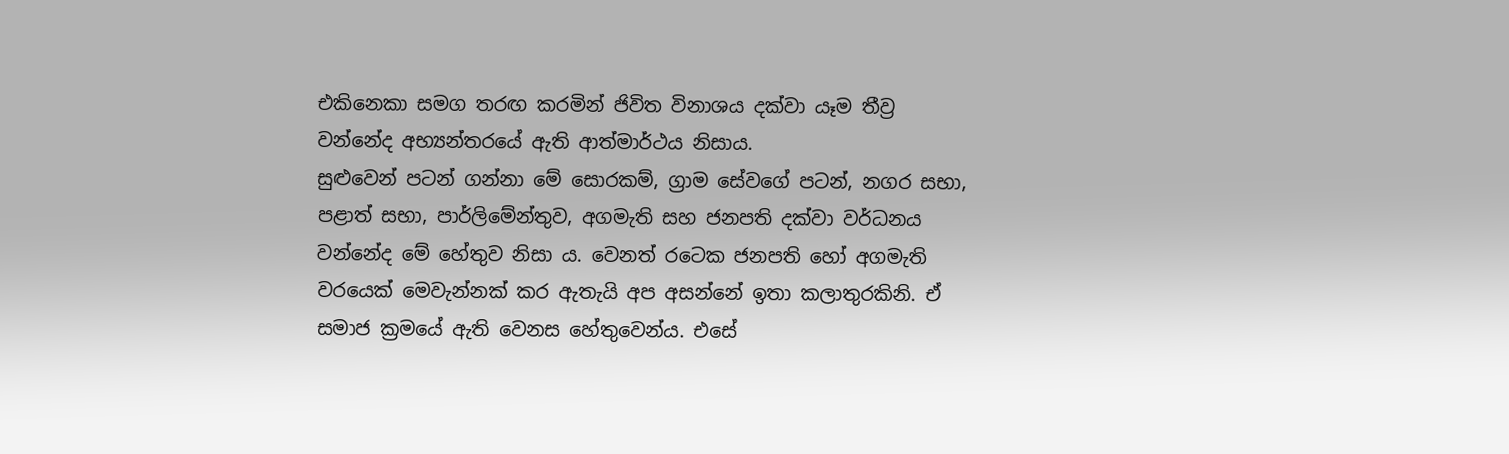එකිනෙකා සමග තරඟ කරමින් ජිවිත විනාශය දක්වා යෑම තීව්‍ර වන්නේද අභ්‍යන්තරයේ ඇති ආත්මාර්ථය නිසාය.
සුළුවෙන් පටන් ගන්නා මේ සොරකම්, ග්‍රාම සේවගේ පටන්, නගර සභා, පළාත් සභා, පාර්ලිමේන්තුව, අගමැති සහ ජනපති දක්වා වර්ධනය වන්නේද මේ හේතුව නිසා ය. වෙනත් රටෙක ජනපති හෝ අගමැති වරයෙක් මෙවැන්නක් කර ඇතැයි අප අසන්නේ ඉතා කලාතුරකිනි. ඒ සමාජ ක්‍රමයේ ඇති වෙනස හේතුවෙන්ය. එසේ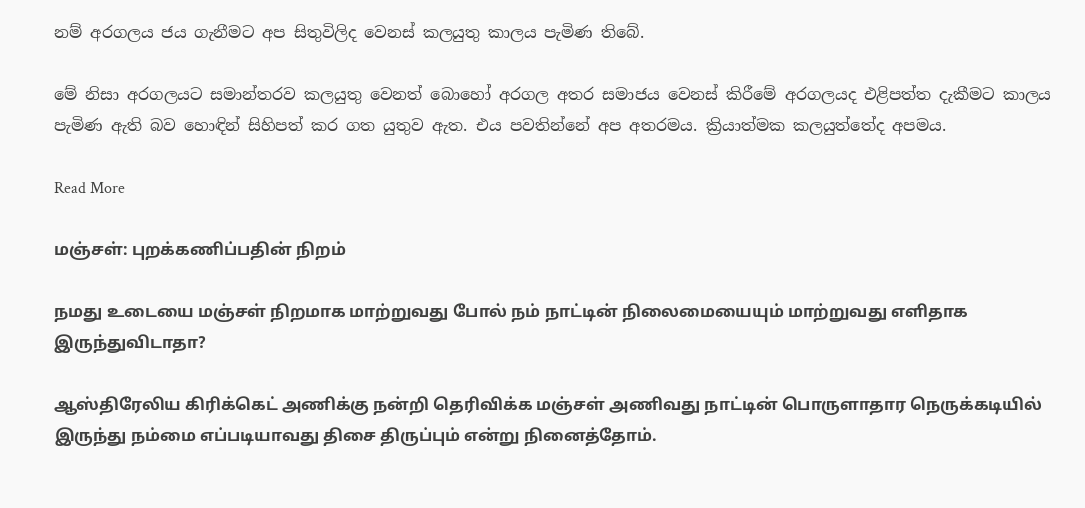නම් අරගලය ජය ගැනීමට අප සිතුවිලිද වෙනස් කලයුතු කාලය පැමිණ තිබේ.

මේ නිසා අරගලයට සමාන්තරව කලයුතු වෙනත් බොහෝ අරගල අතර සමාජය වෙනස් කිරීමේ අරගලයද එළිපත්ත දැකීමට කාලය පැමිණ ඇති බව හොඳින් සිහිපත් කර ගත යුතුව ඇත. එය පවතින්නේ අප අතරමය. ක්‍රියාත්මක කලයුත්තේද අපමය.

Read More

மஞ்சள்: புறக்கணிப்பதின் நிறம்

நமது உடையை மஞ்சள் நிறமாக மாற்றுவது போல் நம் நாட்டின் நிலைமையையும் மாற்றுவது எளிதாக இருந்துவிடாதா?

ஆஸ்திரேலிய கிரிக்கெட் அணிக்கு நன்றி தெரிவிக்க மஞ்சள் அணிவது நாட்டின் பொருளாதார நெருக்கடியில் இருந்து நம்மை எப்படியாவது திசை திருப்பும் என்று நினைத்தோம்.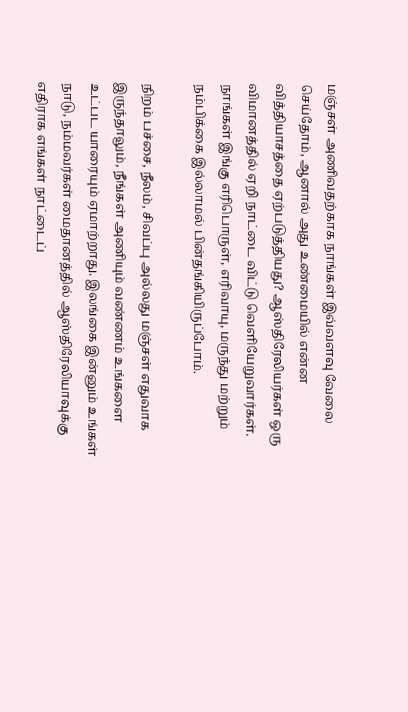மஞ்சள் அணிவதற்காக நாங்கள் இவ்வளவு வேலை செய்தோம், ஆனால் அது உண்மையில் என்ன வித்தியாசத்தை ஏற்படுத்தியது? ஆஸ்திரேலியர்கள் ஒரு விமானத்தில் ஏறி நாட்டை விட்டு வெளியேறுவார்கள். நாங்கள் இங்கு எரிபொருள், எரிவாயு, மருந்து மற்றும் நம்பிக்கை இல்லாமல் பின்தங்கியிருப்போம்.

நிறம் பச்சை, நீலம், சிவப்பு அல்லது மஞ்சள் எதுவாக இருந்தாலும், நீங்கள் அணியும் வண்ணம் உங்களை உட்பட யாரையும் ஏமாற்றாது. இலங்கை இன்னும் உங்கள் நாடு, நம்மவர்கள் மைதானத்தில் ஆஸ்திரேலியாவுக்கு எதிராக எங்கள் நாட்டைப்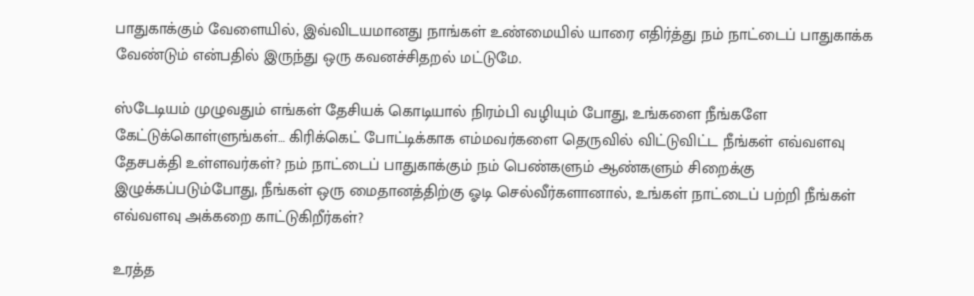பாதுகாக்கும் வேளையில், இவ்விடயமானது நாங்கள் உண்மையில் யாரை எதிர்த்து நம் நாட்டைப் பாதுகாக்க வேண்டும் என்பதில் இருந்து ஒரு கவனச்சிதறல் மட்டுமே.

ஸ்டேடியம் முழுவதும் எங்கள் தேசியக் கொடியால் நிரம்பி வழியும் போது, உங்களை நீங்களே கேட்டுக்கொள்ளுங்கள்… கிரிக்கெட் போட்டிக்காக எம்மவர்களை தெருவில் விட்டுவிட்ட நீங்கள் எவ்வளவு தேசபக்தி உள்ளவர்கள்? நம் நாட்டைப் பாதுகாக்கும் நம் பெண்களும் ஆண்களும் சிறைக்கு இழுக்கப்படும்போது, நீங்கள் ஒரு மைதானத்திற்கு ஓடி செல்வீர்களானால், உங்கள் நாட்டைப் பற்றி நீங்கள் எவ்வளவு அக்கறை காட்டுகிறீர்கள்?

உரத்த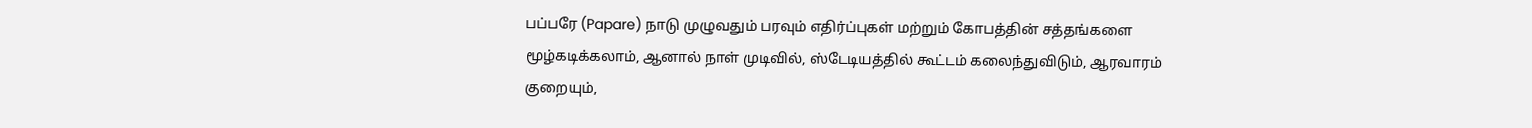பப்பரே (Papare) நாடு முழுவதும் பரவும் எதிர்ப்புகள் மற்றும் கோபத்தின் சத்தங்களை மூழ்கடிக்கலாம், ஆனால் நாள் முடிவில், ஸ்டேடியத்தில் கூட்டம் கலைந்துவிடும், ஆரவாரம் குறையும்,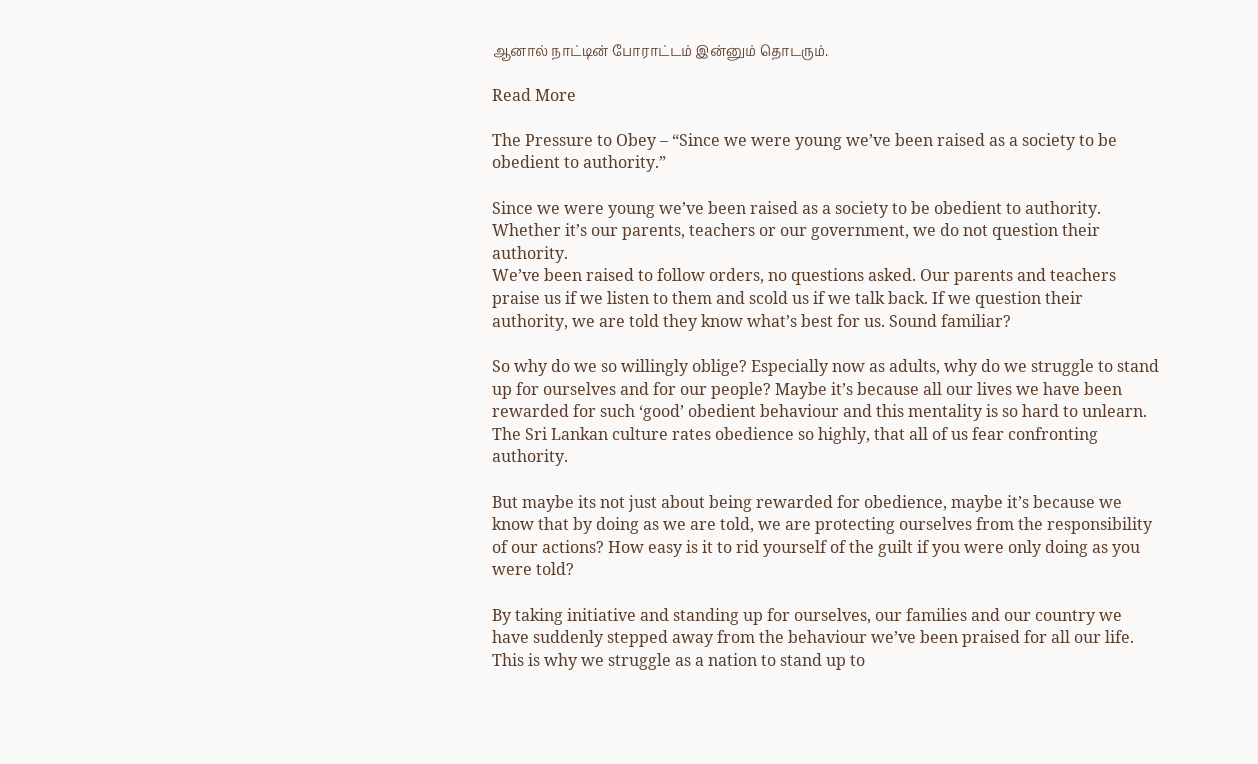ஆனால் நாட்டின் போராட்டம் இன்னும் தொடரும்.

Read More

The Pressure to Obey – “Since we were young we’ve been raised as a society to be obedient to authority.”

Since we were young we’ve been raised as a society to be obedient to authority. Whether it’s our parents, teachers or our government, we do not question their authority.
We’ve been raised to follow orders, no questions asked. Our parents and teachers praise us if we listen to them and scold us if we talk back. If we question their authority, we are told they know what’s best for us. Sound familiar?

So why do we so willingly oblige? Especially now as adults, why do we struggle to stand up for ourselves and for our people? Maybe it’s because all our lives we have been rewarded for such ‘good’ obedient behaviour and this mentality is so hard to unlearn. The Sri Lankan culture rates obedience so highly, that all of us fear confronting authority.

But maybe its not just about being rewarded for obedience, maybe it’s because we know that by doing as we are told, we are protecting ourselves from the responsibility of our actions? How easy is it to rid yourself of the guilt if you were only doing as you were told?

By taking initiative and standing up for ourselves, our families and our country we have suddenly stepped away from the behaviour we’ve been praised for all our life. This is why we struggle as a nation to stand up to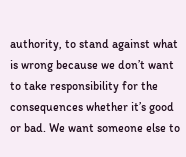authority, to stand against what is wrong because we don’t want to take responsibility for the consequences whether it’s good or bad. We want someone else to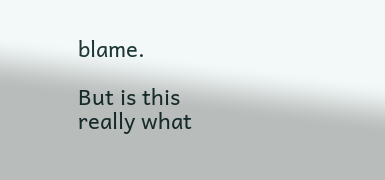blame.

But is this really what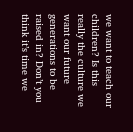we want to teach our children? Is this really the culture we want our future generations to be raised in? Don’t you think it’s time we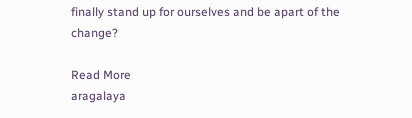finally stand up for ourselves and be apart of the change?

Read More
aragalaya